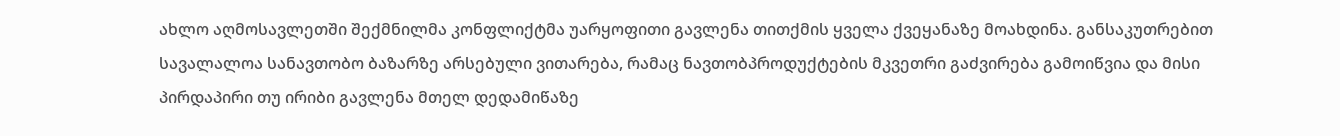ახლო აღმოსავლეთში შექმნილმა კონფლიქტმა უარყოფითი გავლენა თითქმის ყველა ქვეყანაზე მოახდინა. განსაკუთრებით სავალალოა სანავთობო ბაზარზე არსებული ვითარება, რამაც ნავთობპროდუქტების მკვეთრი გაძვირება გამოიწვია და მისი პირდაპირი თუ ირიბი გავლენა მთელ დედამიწაზე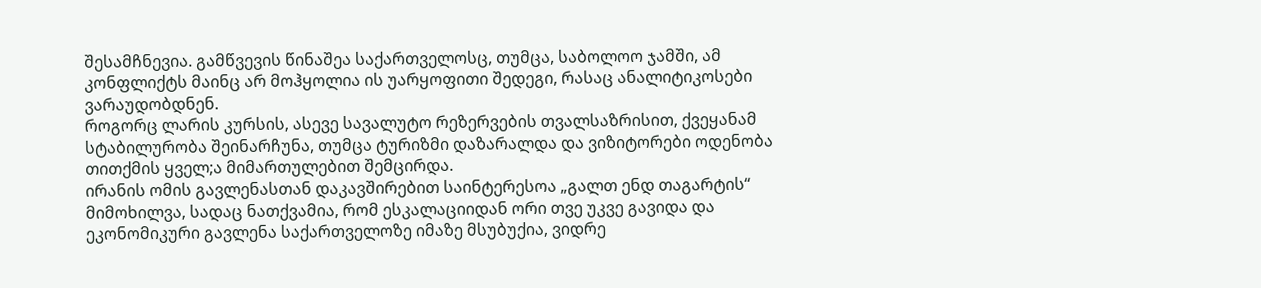შესამჩნევია. გამწვევის წინაშეა საქართველოსც, თუმცა, საბოლოო ჯამში, ამ კონფლიქტს მაინც არ მოჰყოლია ის უარყოფითი შედეგი, რასაც ანალიტიკოსები ვარაუდობდნენ.
როგორც ლარის კურსის, ასევე სავალუტო რეზერვების თვალსაზრისით, ქვეყანამ სტაბილურობა შეინარჩუნა, თუმცა ტურიზმი დაზარალდა და ვიზიტორები ოდენობა თითქმის ყველ;ა მიმართულებით შემცირდა.
ირანის ომის გავლენასთან დაკავშირებით საინტერესოა „გალთ ენდ თაგარტის“ მიმოხილვა, სადაც ნათქვამია, რომ ესკალაციიდან ორი თვე უკვე გავიდა და ეკონომიკური გავლენა საქართველოზე იმაზე მსუბუქია, ვიდრე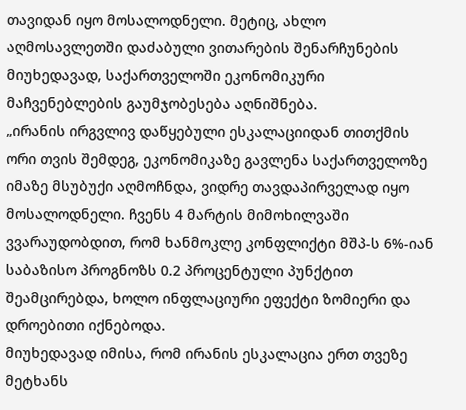თავიდან იყო მოსალოდნელი. მეტიც, ახლო აღმოსავლეთში დაძაბული ვითარების შენარჩუნების მიუხედავად, საქართველოში ეკონომიკური მაჩვენებლების გაუმჯობესება აღნიშნება.
„ირანის ირგვლივ დაწყებული ესკალაციიდან თითქმის ორი თვის შემდეგ, ეკონომიკაზე გავლენა საქართველოზე იმაზე მსუბუქი აღმოჩნდა, ვიდრე თავდაპირველად იყო მოსალოდნელი. ჩვენს 4 მარტის მიმოხილვაში ვვარაუდობდით, რომ ხანმოკლე კონფლიქტი მშპ-ს 6%-იან საბაზისო პროგნოზს 0.2 პროცენტული პუნქტით შეამცირებდა, ხოლო ინფლაციური ეფექტი ზომიერი და დროებითი იქნებოდა.
მიუხედავად იმისა, რომ ირანის ესკალაცია ერთ თვეზე მეტხანს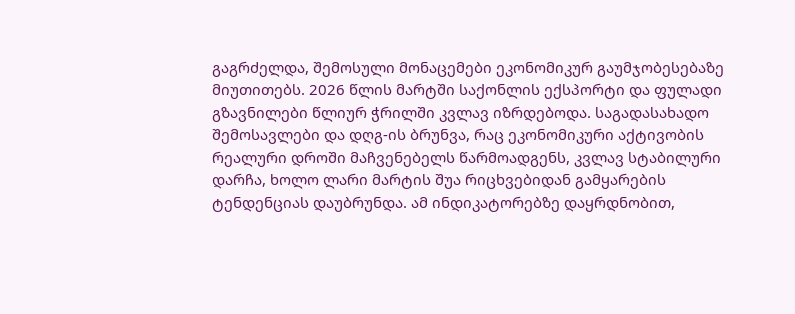გაგრძელდა, შემოსული მონაცემები ეკონომიკურ გაუმჯობესებაზე მიუთითებს. 2026 წლის მარტში საქონლის ექსპორტი და ფულადი გზავნილები წლიურ ჭრილში კვლავ იზრდებოდა. საგადასახადო შემოსავლები და დღგ-ის ბრუნვა, რაც ეკონომიკური აქტივობის რეალური დროში მაჩვენებელს წარმოადგენს, კვლავ სტაბილური დარჩა, ხოლო ლარი მარტის შუა რიცხვებიდან გამყარების ტენდენციას დაუბრუნდა. ამ ინდიკატორებზე დაყრდნობით,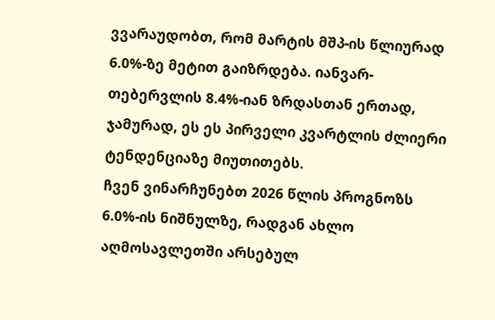ვვარაუდობთ, რომ მარტის მშპ-ის წლიურად 6.0%-ზე მეტით გაიზრდება. იანვარ-თებერვლის 8.4%-იან ზრდასთან ერთად, ჯამურად, ეს ეს პირველი კვარტლის ძლიერი ტენდენციაზე მიუთითებს.
ჩვენ ვინარჩუნებთ 2026 წლის პროგნოზს 6.0%-ის ნიშნულზე, რადგან ახლო აღმოსავლეთში არსებულ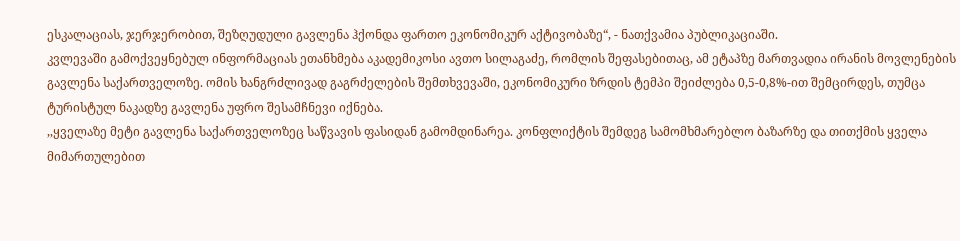ესკალაციას, ჯერჯერობით, შეზღუდული გავლენა ჰქონდა ფართო ეკონომიკურ აქტივობაზე“, - ნათქვამია პუბლიკაციაში.
კვლევაში გამოქვეყნებულ ინფორმაციას ეთანხმება აკადემიკოსი ავთო სილაგაძე, რომლის შეფასებითაც, ამ ეტაპზე მართვადია ირანის მოვლენების გავლენა საქართველოზე. ომის ხანგრძლივად გაგრძელების შემთხვევაში, ეკონომიკური ზრდის ტემპი შეიძლება 0,5-0,8%-ით შემცირდეს, თუმცა ტურისტულ ნაკადზე გავლენა უფრო შესამჩნევი იქნება.
,,ყველაზე მეტი გავლენა საქართველოზეც საწვავის ფასიდან გამომდინარეა. კონფლიქტის შემდეგ სამომხმარებლო ბაზარზე და თითქმის ყველა მიმართულებით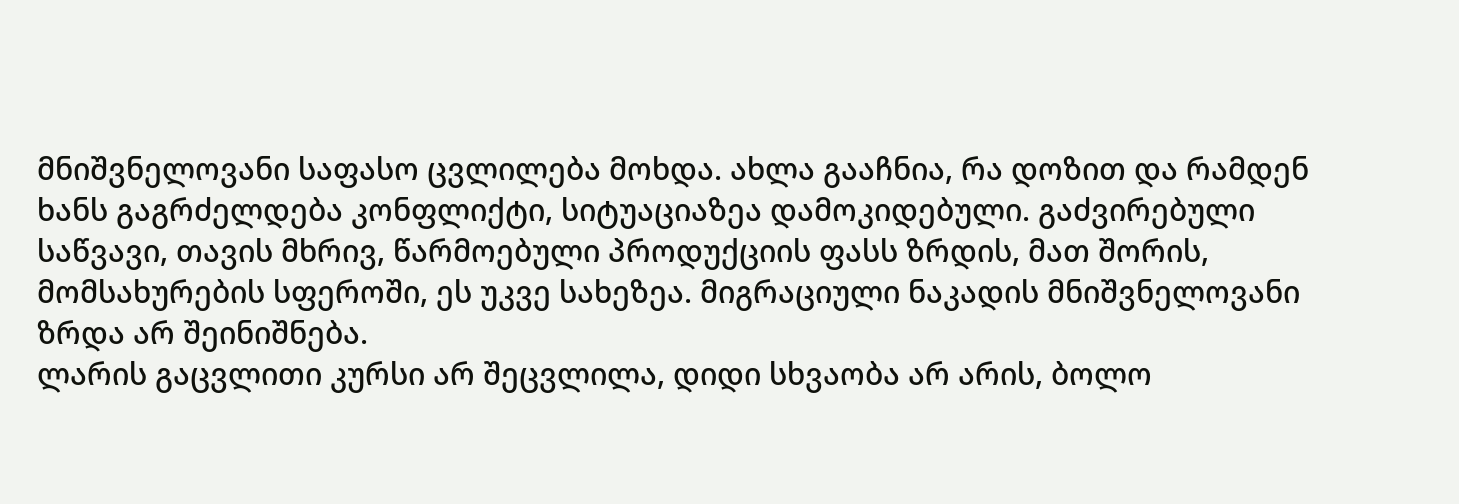მნიშვნელოვანი საფასო ცვლილება მოხდა. ახლა გააჩნია, რა დოზით და რამდენ ხანს გაგრძელდება კონფლიქტი, სიტუაციაზეა დამოკიდებული. გაძვირებული საწვავი, თავის მხრივ, წარმოებული პროდუქციის ფასს ზრდის, მათ შორის, მომსახურების სფეროში, ეს უკვე სახეზეა. მიგრაციული ნაკადის მნიშვნელოვანი ზრდა არ შეინიშნება.
ლარის გაცვლითი კურსი არ შეცვლილა, დიდი სხვაობა არ არის, ბოლო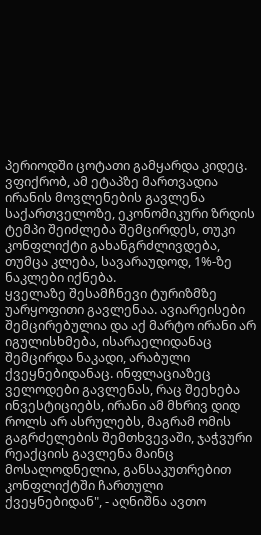პერიოდში ცოტათი გამყარდა კიდეც. ვფიქრობ, ამ ეტაპზე მართვადია ირანის მოვლენების გავლენა საქართველოზე, ეკონომიკური ზრდის ტემპი შეიძლება შემცირდეს, თუკი კონფლიქტი გახანგრძლივდება, თუმცა კლება, სავარაუდოდ, 1%-ზე ნაკლები იქნება.
ყველაზე შესამჩნევი ტურიზმზე უარყოფითი გავლენაა. ავიარეისები შემცირებულია და აქ მარტო ირანი არ იგულისხმება, ისარაელიდანაც შემცირდა ნაკადი, არაბული ქვეყნებიდანაც. ინფლაციაზეც ველოდები გავლენას, რაც შეეხება ინვესტიციებს, ირანი ამ მხრივ დიდ როლს არ ასრულებს, მაგრამ ომის გაგრძელების შემთხვევაში, ჯაჭვური რეაქციის გავლენა მაინც მოსალოდნელია, განსაკუთრებით კონფლიქტში ჩართული ქვეყნებიდან", - აღნიშნა ავთო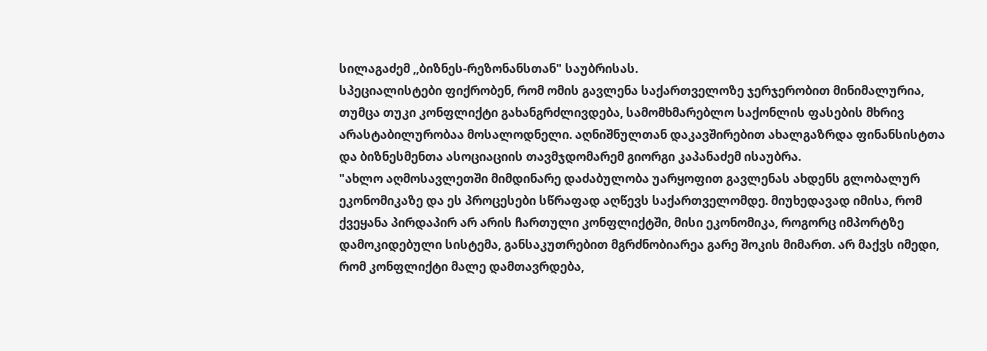სილაგაძემ ,,ბიზნეს-რეზონანსთან" საუბრისას.
სპეციალისტები ფიქრობენ, რომ ომის გავლენა საქართველოზე ჯერჯერობით მინიმალურია, თუმცა თუკი კონფლიქტი გახანგრძლივდება, სამომხმარებლო საქონლის ფასების მხრივ არასტაბილურობაა მოსალოდნელი. აღნიშნულთან დაკავშირებით ახალგაზრდა ფინანსისტთა და ბიზნესმენთა ასოციაციის თავმჯდომარემ გიორგი კაპანაძემ ისაუბრა.
"ახლო აღმოსავლეთში მიმდინარე დაძაბულობა უარყოფით გავლენას ახდენს გლობალურ ეკონომიკაზე და ეს პროცესები სწრაფად აღწევს საქართველომდე. მიუხედავად იმისა, რომ ქვეყანა პირდაპირ არ არის ჩართული კონფლიქტში, მისი ეკონომიკა, როგორც იმპორტზე დამოკიდებული სისტემა, განსაკუთრებით მგრძნობიარეა გარე შოკის მიმართ. არ მაქვს იმედი, რომ კონფლიქტი მალე დამთავრდება,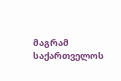მაგრამ საქართველოს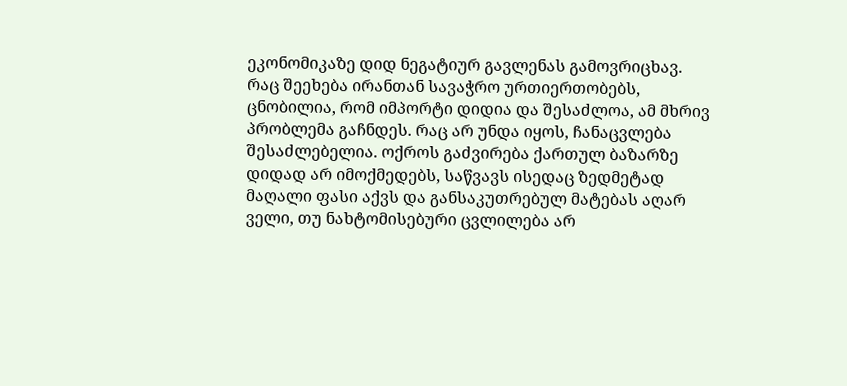ეკონომიკაზე დიდ ნეგატიურ გავლენას გამოვრიცხავ.
რაც შეეხება ირანთან სავაჭრო ურთიერთობებს, ცნობილია, რომ იმპორტი დიდია და შესაძლოა, ამ მხრივ პრობლემა გაჩნდეს. რაც არ უნდა იყოს, ჩანაცვლება შესაძლებელია. ოქროს გაძვირება ქართულ ბაზარზე დიდად არ იმოქმედებს, საწვავს ისედაც ზედმეტად მაღალი ფასი აქვს და განსაკუთრებულ მატებას აღარ ველი, თუ ნახტომისებური ცვლილება არ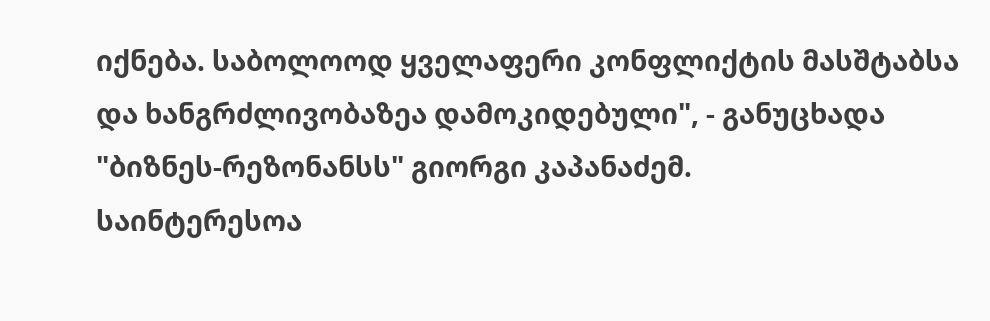იქნება. საბოლოოდ ყველაფერი კონფლიქტის მასშტაბსა და ხანგრძლივობაზეა დამოკიდებული", - განუცხადა "ბიზნეს-რეზონანსს" გიორგი კაპანაძემ.
საინტერესოა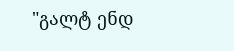"გალტ ენდ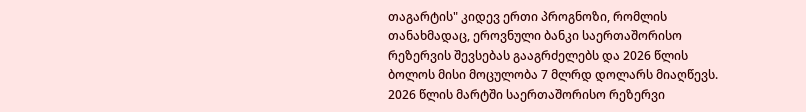თაგარტის" კიდევ ერთი პროგნოზი, რომლის თანახმადაც, ეროვნული ბანკი საერთაშორისო რეზერვის შევსებას გააგრძელებს და 2026 წლის ბოლოს მისი მოცულობა 7 მლრდ დოლარს მიაღწევს. 2026 წლის მარტში საერთაშორისო რეზერვი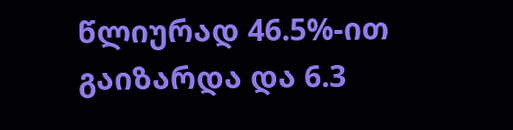წლიურად 46.5%-ით გაიზარდა და 6.3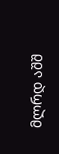მლრდ აშშ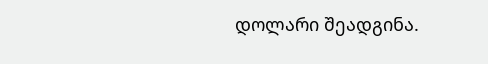დოლარი შეადგინა.